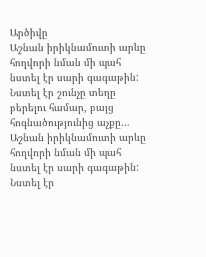Արծիվը
Աշնան իրիկնամուտի արևը հողվորի նման մի պահ նստել էր սարի գագաթին: Նստել էր շունչը տեղը բերելու համար, բայց հոգնածությունից աչքը…
Աշնան իրիկնամուտի արևը հողվորի նման մի պահ նստել էր սարի գագաթին: Նստել էր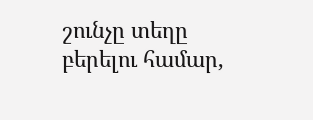շունչը տեղը բերելու համար,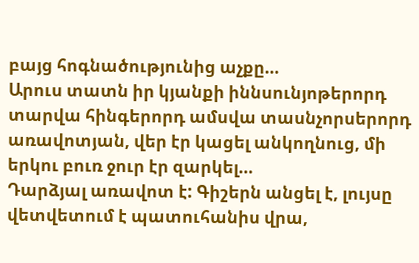բայց հոգնածությունից աչքը…
Արուս տատն իր կյանքի իննսունյոթերորդ տարվա հինգերորդ ամսվա տասնչորսերորդ առավոտյան, վեր էր կացել անկողնուց, մի երկու բուռ ջուր էր զարկել…
Դարձյալ առավոտ է: Գիշերն անցել է, լույսը վետվետում է պատուհանիս վրա,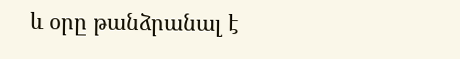և օրը թանձրանալ է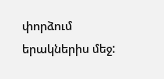փորձում երակներիս մեջ: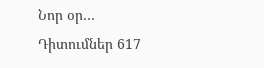Նոր օր…
Դիտումներ 617